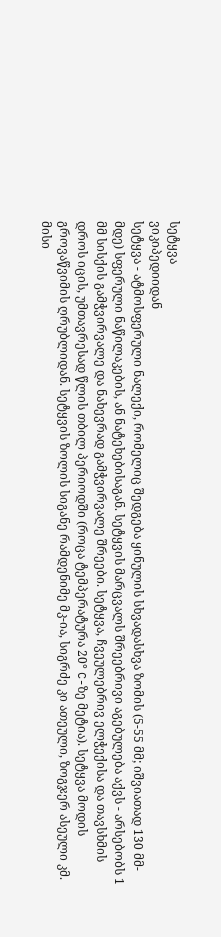სეტყვა
ვიკიპედიიდან
სეტყვა - ატმოსფერული ნალექი, რომელიც შედგება ყინულის სხვადასხვა ზომის (5-55 მმ; იშვიათად 130 მმ-მდე) სფერული ნაწილაკების, ან ნატეხებისაგან. სეტყვის მარცვალს შრეებრივი აგებულება აქვს - არსებობს 1 მმ სისქის გამჭვირვალე და ნახევრად გამჭვირვალე შრეები. სეტყვა, ჩვეულებრივ ელჭექისა და თავსხმის დროს იცის, უმთავრესად წლის თბილ პერიოდში (როცა ტემპერატურა 20° C-ზე მეტია). სეტყვა მოდის გროვაწვიმის ღრუბლიდან. სეტყვის ზოლის სიგანე რამდენიმე მკ-ია, სიგრძე კი ათეული, ზოგჯერ ასეული კმ. მისი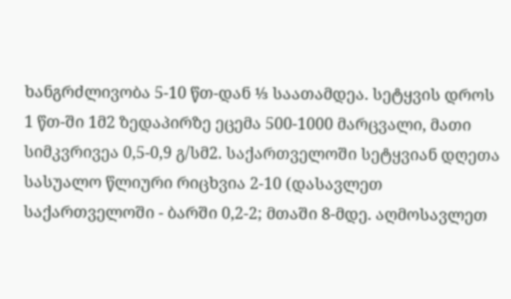ხანგრძლივობა 5-10 წთ-დან ⅓ საათამდეა. სეტყვის დროს 1 წთ-ში 1მ2 ზედაპირზე ეცემა 500-1000 მარცვალი, მათი სიმკვრივეა 0,5-0,9 გ/სმ2. საქართველოში სეტყვიან დღეთა სასუალო წლიური რიცხვია 2-10 (დასავლეთ საქართველოში - ბარში 0,2-2; მთაში 8-მდე. აღმოსავლეთ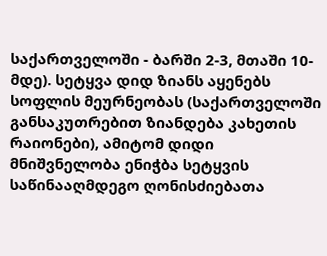საქართველოში - ბარში 2-3, მთაში 10-მდე). სეტყვა დიდ ზიანს აყენებს სოფლის მეურნეობას (საქართველოში განსაკუთრებით ზიანდება კახეთის რაიონები), ამიტომ დიდი მნიშვნელობა ენიჭბა სეტყვის საწინააღმდეგო ღონისძიებათა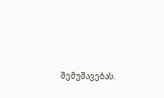შემუშავებას.